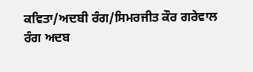ਕਵਿਤਾ/ਅਦਬੀ ਰੰਗ/ਸਿਮਰਜੀਤ ਕੌਰ ਗਰੇਵਾਲ
ਰੰਗ ਅਦਬ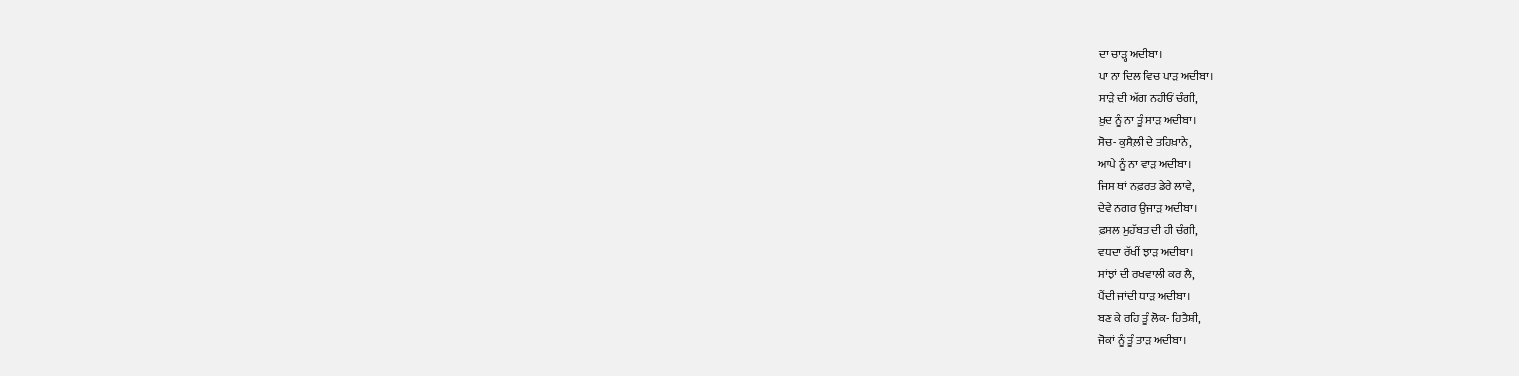ਦਾ ਚਾੜ੍ਹ ਅਦੀਬਾ।
ਪਾ ਨਾ ਦਿਲ ਵਿਚ ਪਾੜ ਅਦੀਬਾ।
ਸਾੜੇ ਦੀ ਅੱਗ ਨਹੀਓਂ ਚੰਗੀ,
ਖ਼ੁਦ ਨੂੰ ਨਾ ਤੂੰ ਸਾੜ ਅਦੀਬਾ।
ਸੋਚ- ਕੁਸੈਲ਼ੀ ਦੇ ਤਹਿਖ਼ਾਨੇ,
ਆਪੇ ਨੂੰ ਨਾ ਵਾੜ ਅਦੀਬਾ।
ਜਿਸ ਥਾਂ ਨਫ਼ਰਤ ਡੇਰੇ ਲਾਵੇ,
ਦੇਵੇ ਨਗਰ ਉਜਾੜ ਅਦੀਬਾ।
ਫ਼ਸਲ ਮੁਹੱਬਤ ਦੀ ਹੀ ਚੰਗੀ,
ਵਧਦਾ ਰੱਖੀਂ ਝਾੜ ਅਦੀਬਾ।
ਸਾਂਝਾਂ ਦੀ ਰਖਵਾਲੀ ਕਰ ਲੈ,
ਪੈਂਦੀ ਜਾਂਦੀ ਧਾੜ ਅਦੀਬਾ।
ਬਣ ਕੇ ਰਹਿ ਤੂੰ ਲੋਕ- ਹਿਤੈਸ਼ੀ,
ਜੋਕਾਂ ਨੂੰ ਤੂੰ ਤਾੜ ਅਦੀਬਾ।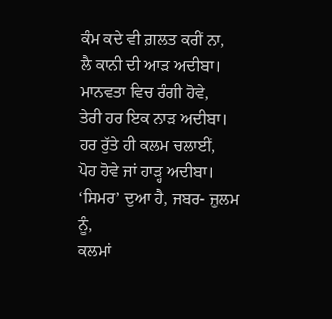ਕੰਮ ਕਦੇ ਵੀ ਗ਼ਲਤ ਕਰੀਂ ਨਾ,
ਲੈ ਕਾਨੀ ਦੀ ਆੜ ਅਦੀਬਾ।
ਮਾਨਵਤਾ ਵਿਚ ਰੰਗੀ ਹੋਵੇ,
ਤੇਰੀ ਹਰ ਇਕ ਨਾੜ ਅਦੀਬਾ।
ਹਰ ਰੁੱਤੇ ਹੀ ਕਲਮ ਚਲਾਈਂ,
ਪੋਹ ਹੋਵੇ ਜਾਂ ਹਾੜ੍ਹ ਅਦੀਬਾ।
‘ਸਿਮਰ’ ਦੁਆ ਹੈ, ਜਬਰ- ਜ਼ੁਲਮ ਨੂੰ,
ਕਲਮਾਂ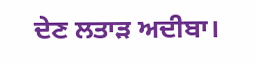ਦੇਣ ਲਤਾੜ ਅਦੀਬਾ।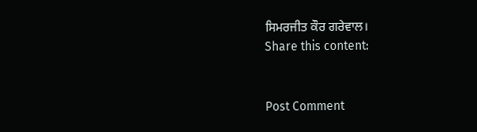ਸਿਮਰਜੀਤ ਕੌਰ ਗਰੇਵਾਲ।
Share this content:


Post Comment